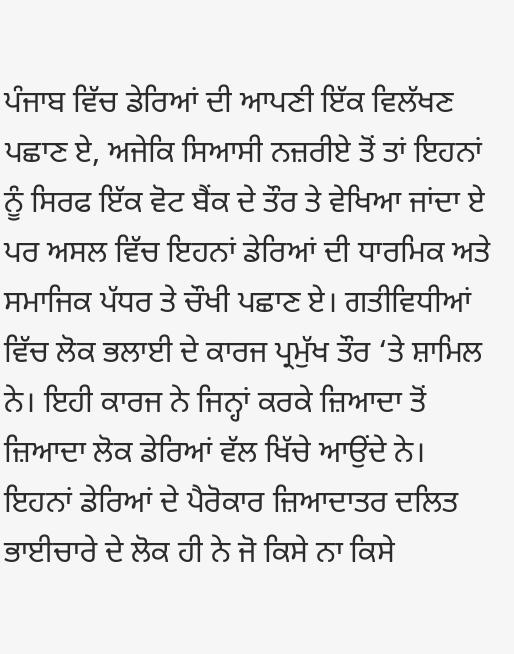ਪੰਜਾਬ ਵਿੱਚ ਡੇਰਿਆਂ ਦੀ ਆਪਣੀ ਇੱਕ ਵਿਲੱਖਣ ਪਛਾਣ ਏ, ਅਜੇਕਿ ਸਿਆਸੀ ਨਜ਼ਰੀਏ ਤੋਂ ਤਾਂ ਇਹਨਾਂ ਨੂੰ ਸਿਰਫ ਇੱਕ ਵੋਟ ਬੈਂਕ ਦੇ ਤੌਰ ਤੇ ਵੇਖਿਆ ਜਾਂਦਾ ਏ ਪਰ ਅਸਲ ਵਿੱਚ ਇਹਨਾਂ ਡੇਰਿਆਂ ਦੀ ਧਾਰਮਿਕ ਅਤੇ ਸਮਾਜਿਕ ਪੱਧਰ ਤੇ ਚੌਖੀ ਪਛਾਣ ਏ। ਗਤੀਵਿਧੀਆਂ ਵਿੱਚ ਲੋਕ ਭਲਾਈ ਦੇ ਕਾਰਜ ਪ੍ਰਮੁੱਖ ਤੌਰ ‘ਤੇ ਸ਼ਾਮਿਲ ਨੇ। ਇਹੀ ਕਾਰਜ ਨੇ ਜਿਨ੍ਹਾਂ ਕਰਕੇ ਜ਼ਿਆਦਾ ਤੋਂ ਜ਼ਿਆਦਾ ਲੋਕ ਡੇਰਿਆਂ ਵੱਲ ਖਿੱਚੇ ਆਉਂਦੇ ਨੇ। ਇਹਨਾਂ ਡੇਰਿਆਂ ਦੇ ਪੈਰੋਕਾਰ ਜ਼ਿਆਦਾਤਰ ਦਲਿਤ ਭਾਈਚਾਰੇ ਦੇ ਲੋਕ ਹੀ ਨੇ ਜੋ ਕਿਸੇ ਨਾ ਕਿਸੇ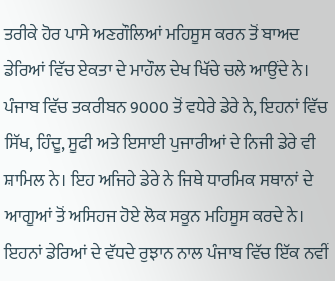ਤਰੀਕੇ ਹੋਰ ਪਾਸੇ ਅਣਗੌਲਿਆਂ ਮਹਿਸੂਸ ਕਰਨ ਤੋਂ ਬਾਅਦ ਡੇਰਿਆਂ ਵਿੱਚ ਏਕਤਾ ਦੇ ਮਾਹੌਲ ਦੇਖ ਖਿੱਚੇ ਚਲੇ ਆਉਂਦੇ ਨੇ। ਪੰਜਾਬ ਵਿੱਚ ਤਕਰੀਬਨ 9000 ਤੋਂ ਵਧੇਰੇ ਡੇਰੇ ਨੇ, ਇਹਨਾਂ ਵਿੱਚ ਸਿੱਖ, ਹਿੰਦੂ, ਸੂਫੀ ਅਤੇ ਇਸਾਈ ਪੁਜਾਰੀਆਂ ਦੇ ਨਿਜੀ ਡੇਰੇ ਵੀ ਸ਼ਾਮਿਲ ਨੇ। ਇਹ ਅਜਿਹੇ ਡੇਰੇ ਨੇ ਜਿਥੇ ਧਾਰਮਿਕ ਸਥਾਨਾਂ ਦੇ ਆਗੂਆਂ ਤੋਂ ਅਸਿਹਜ ਹੋਏ ਲੋਕ ਸਕੂਨ ਮਹਿਸੂਸ ਕਰਦੇ ਨੇ। ਇਹਨਾਂ ਡੇਰਿਆਂ ਦੇ ਵੱਧਦੇ ਰੁਝਾਨ ਨਾਲ ਪੰਜਾਬ ਵਿੱਚ ਇੱਕ ਨਵੀਂ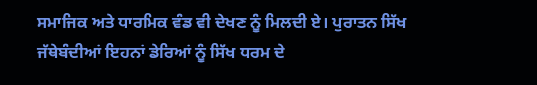ਸਮਾਜਿਕ ਅਤੇ ਧਾਰਮਿਕ ਵੰਡ ਵੀ ਦੇਖਣ ਨੂੰ ਮਿਲਦੀ ਏ। ਪੁਰਾਤਨ ਸਿੱਖ ਜੱਥੇਬੰਦੀਆਂ ਇਹਨਾਂ ਡੇਰਿਆਂ ਨੂੰ ਸਿੱਖ ਧਰਮ ਦੇ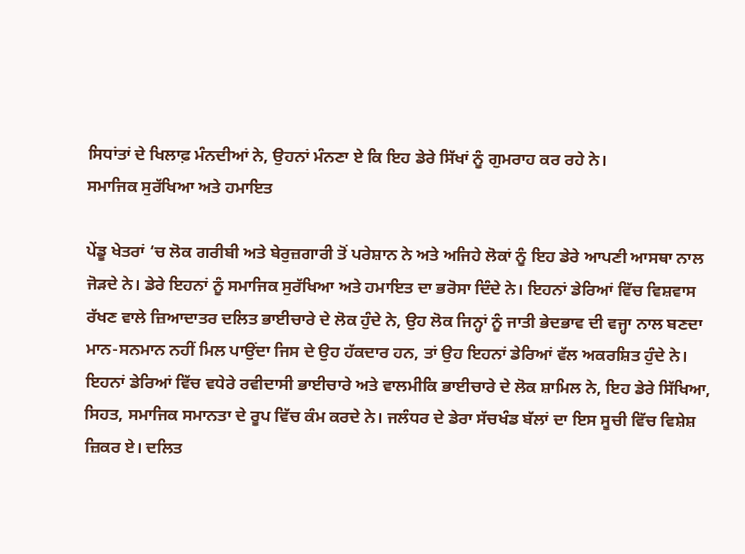ਸਿਧਾਂਤਾਂ ਦੇ ਖਿਲਾਫ਼ ਮੰਨਦੀਆਂ ਨੇ, ਉਹਨਾਂ ਮੰਨਣਾ ਏ ਕਿ ਇਹ ਡੇਰੇ ਸਿੱਖਾਂ ਨੂੰ ਗੁਮਰਾਹ ਕਰ ਰਹੇ ਨੇ।
ਸਮਾਜਿਕ ਸੁਰੱਖਿਆ ਅਤੇ ਹਮਾਇਤ

ਪੇਂਡੂ ਖੇਤਰਾਂ ‘ਚ ਲੋਕ ਗਰੀਬੀ ਅਤੇ ਬੇਰੁਜ਼ਗਾਰੀ ਤੋਂ ਪਰੇਸ਼ਾਨ ਨੇ ਅਤੇ ਅਜਿਹੇ ਲੋਕਾਂ ਨੂੰ ਇਹ ਡੇਰੇ ਆਪਣੀ ਆਸਥਾ ਨਾਲ ਜੋੜਦੇ ਨੇ। ਡੇਰੇ ਇਹਨਾਂ ਨੂੰ ਸਮਾਜਿਕ ਸੁਰੱਖਿਆ ਅਤੇ ਹਮਾਇਤ ਦਾ ਭਰੋਸਾ ਦਿੰਦੇ ਨੇ। ਇਹਨਾਂ ਡੇਰਿਆਂ ਵਿੱਚ ਵਿਸ਼ਵਾਸ ਰੱਖਣ ਵਾਲੇ ਜ਼ਿਆਦਾਤਰ ਦਲਿਤ ਭਾਈਚਾਰੇ ਦੇ ਲੋਕ ਹੁੰਦੇ ਨੇ, ਉਹ ਲੋਕ ਜਿਨ੍ਹਾਂ ਨੂੰ ਜਾਤੀ ਭੇਦਭਾਵ ਦੀ ਵਜ੍ਹਾ ਨਾਲ ਬਣਦਾ ਮਾਨ-ਸਨਮਾਨ ਨਹੀਂ ਮਿਲ ਪਾਉਂਦਾ ਜਿਸ ਦੇ ਉਹ ਹੱਕਦਾਰ ਹਨ, ਤਾਂ ਉਹ ਇਹਨਾਂ ਡੇਰਿਆਂ ਵੱਲ ਅਕਰਸ਼ਿਤ ਹੁੰਦੇ ਨੇ। ਇਹਨਾਂ ਡੇਰਿਆਂ ਵਿੱਚ ਵਧੇਰੇ ਰਵੀਦਾਸੀ ਭਾਈਚਾਰੇ ਅਤੇ ਵਾਲਮੀਕਿ ਭਾਈਚਾਰੇ ਦੇ ਲੋਕ ਸ਼ਾਮਿਲ ਨੇ, ਇਹ ਡੇਰੇ ਸਿੱਖਿਆ, ਸਿਹਤ, ਸਮਾਜਿਕ ਸਮਾਨਤਾ ਦੇ ਰੂਪ ਵਿੱਚ ਕੰਮ ਕਰਦੇ ਨੇ। ਜਲੰਧਰ ਦੇ ਡੇਰਾ ਸੱਚਖੰਡ ਬੱਲਾਂ ਦਾ ਇਸ ਸੂਚੀ ਵਿੱਚ ਵਿਸ਼ੇਸ਼ ਜ਼ਿਕਰ ਏ। ਦਲਿਤ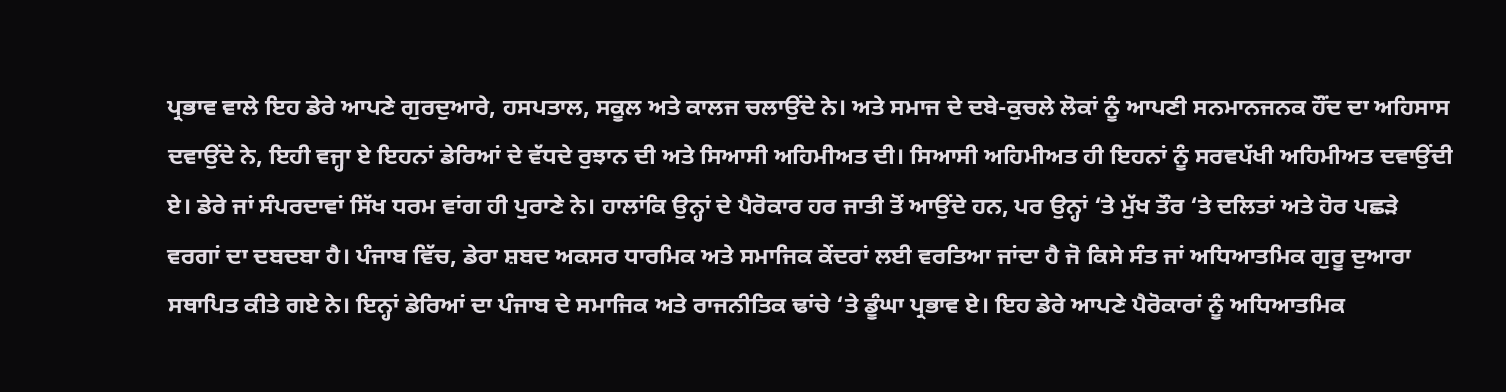ਪ੍ਰਭਾਵ ਵਾਲੇ ਇਹ ਡੇਰੇ ਆਪਣੇ ਗੁਰਦੁਆਰੇ, ਹਸਪਤਾਲ, ਸਕੂਲ ਅਤੇ ਕਾਲਜ ਚਲਾਉਂਦੇ ਨੇ। ਅਤੇ ਸਮਾਜ ਦੇ ਦਬੇ-ਕੁਚਲੇ ਲੋਕਾਂ ਨੂੰ ਆਪਣੀ ਸਨਮਾਨਜਨਕ ਹੌਂਦ ਦਾ ਅਹਿਸਾਸ ਦਵਾਉਂਦੇ ਨੇ, ਇਹੀ ਵਜ੍ਹਾ ਏ ਇਹਨਾਂ ਡੇਰਿਆਂ ਦੇ ਵੱਧਦੇ ਰੁਝਾਨ ਦੀ ਅਤੇ ਸਿਆਸੀ ਅਹਿਮੀਅਤ ਦੀ। ਸਿਆਸੀ ਅਹਿਮੀਅਤ ਹੀ ਇਹਨਾਂ ਨੂੰ ਸਰਵਪੱਖੀ ਅਹਿਮੀਅਤ ਦਵਾਉਂਦੀ ਏ। ਡੇਰੇ ਜਾਂ ਸੰਪਰਦਾਵਾਂ ਸਿੱਖ ਧਰਮ ਵਾਂਗ ਹੀ ਪੁਰਾਣੇ ਨੇ। ਹਾਲਾਂਕਿ ਉਨ੍ਹਾਂ ਦੇ ਪੈਰੋਕਾਰ ਹਰ ਜਾਤੀ ਤੋਂ ਆਉਂਦੇ ਹਨ, ਪਰ ਉਨ੍ਹਾਂ ‘ਤੇ ਮੁੱਖ ਤੌਰ ‘ਤੇ ਦਲਿਤਾਂ ਅਤੇ ਹੋਰ ਪਛੜੇ ਵਰਗਾਂ ਦਾ ਦਬਦਬਾ ਹੈ। ਪੰਜਾਬ ਵਿੱਚ, ਡੇਰਾ ਸ਼ਬਦ ਅਕਸਰ ਧਾਰਮਿਕ ਅਤੇ ਸਮਾਜਿਕ ਕੇਂਦਰਾਂ ਲਈ ਵਰਤਿਆ ਜਾਂਦਾ ਹੈ ਜੋ ਕਿਸੇ ਸੰਤ ਜਾਂ ਅਧਿਆਤਮਿਕ ਗੁਰੂ ਦੁਆਰਾ ਸਥਾਪਿਤ ਕੀਤੇ ਗਏ ਨੇ। ਇਨ੍ਹਾਂ ਡੇਰਿਆਂ ਦਾ ਪੰਜਾਬ ਦੇ ਸਮਾਜਿਕ ਅਤੇ ਰਾਜਨੀਤਿਕ ਢਾਂਚੇ ‘ਤੇ ਡੂੰਘਾ ਪ੍ਰਭਾਵ ਏ। ਇਹ ਡੇਰੇ ਆਪਣੇ ਪੈਰੋਕਾਰਾਂ ਨੂੰ ਅਧਿਆਤਮਿਕ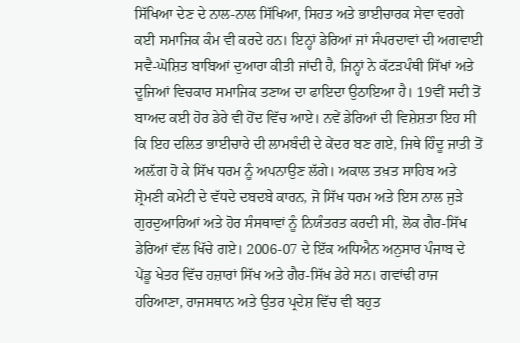ਸਿੱਖਿਆ ਦੇਣ ਦੇ ਨਾਲ-ਨਾਲ ਸਿੱਖਿਆ, ਸਿਹਤ ਅਤੇ ਭਾਈਚਾਰਕ ਸੇਵਾ ਵਰਗੇ ਕਈ ਸਮਾਜਿਕ ਕੰਮ ਵੀ ਕਰਦੇ ਹਨ। ਇਨ੍ਹਾਂ ਡੇਰਿਆਂ ਜਾਂ ਸੰਪਰਦਾਵਾਂ ਦੀ ਅਗਵਾਈ ਸਵੈ-ਘੋਸ਼ਿਤ ਬਾਬਿਆਂ ਦੁਆਰਾ ਕੀਤੀ ਜਾਂਦੀ ਹੈ, ਜਿਨ੍ਹਾਂ ਨੇ ਕੱਟੜਪੰਥੀ ਸਿੱਖਾਂ ਅਤੇ ਦੂਜਿਆਂ ਵਿਚਕਾਰ ਸਮਾਜਿਕ ਤਣਾਅ ਦਾ ਫਾਇਦਾ ਉਠਾਇਆ ਹੈ। 19ਵੀਂ ਸਦੀ ਤੋਂ ਬਾਅਦ ਕਈ ਹੋਰ ਡੇਰੇ ਵੀ ਹੋਂਦ ਵਿੱਚ ਆਏ। ਨਵੇਂ ਡੇਰਿਆਂ ਦੀ ਵਿਸ਼ੇਸ਼ਤਾ ਇਹ ਸੀ ਕਿ ਇਹ ਦਲਿਤ ਭਾਈਚਾਰੇ ਦੀ ਲਾਮਬੰਦੀ ਦੇ ਕੇਂਦਰ ਬਣ ਗਏ, ਜਿਥੇ ਹਿੰਦੂ ਜਾਤੀ ਤੋਂ ਅਲ਼ੱਗ ਹੋ ਕੇ ਸਿੱਖ ਧਰਮ ਨੂੰ ਅਪਨਾਉਣ ਲੱਗੇ। ਅਕਾਲ ਤਖ਼ਤ ਸਾਹਿਬ ਅਤੇ ਸ਼੍ਰੋਮਣੀ ਕਮੇਟੀ ਦੇ ਵੱਧਦੇ ਦਬਦਬੇ ਕਾਰਨ, ਜੋ ਸਿੱਖ ਧਰਮ ਅਤੇ ਇਸ ਨਾਲ ਜੁੜੇ ਗੁਰਦੁਆਰਿਆਂ ਅਤੇ ਹੋਰ ਸੰਸਥਾਵਾਂ ਨੂੰ ਨਿਯੰਤਰਤ ਕਰਦੀ ਸੀ, ਲੋਕ ਗੈਰ-ਸਿੱਖ ਡੇਰਿਆਂ ਵੱਲ ਖਿੱਚੇ ਗਏ। 2006-07 ਦੇ ਇੱਕ ਅਧਿਐਨ ਅਨੁਸਾਰ ਪੰਜਾਬ ਦੇ ਪੇਂਡੂ ਖੇਤਰ ਵਿੱਚ ਹਜ਼ਾਰਾਂ ਸਿੱਖ ਅਤੇ ਗੈਰ-ਸਿੱਖ ਡੇਰੇ ਸਨ। ਗਵਾਂਢੀ ਰਾਜ ਹਰਿਆਣਾ, ਰਾਜਸਥਾਨ ਅਤੇ ਉਤਰ ਪ੍ਰਦੇਸ਼ ਵਿੱਚ ਵੀ ਬਹੁਤ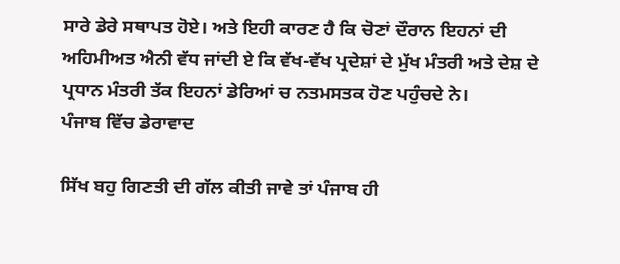ਸਾਰੇ ਡੇਰੇ ਸਥਾਪਤ ਹੋਏ। ਅਤੇ ਇਹੀ ਕਾਰਣ ਹੈ ਕਿ ਚੋਣਾਂ ਦੌਰਾਨ ਇਹਨਾਂ ਦੀ ਅਹਿਮੀਅਤ ਐਨੀ ਵੱਧ ਜਾਂਦੀ ਏ ਕਿ ਵੱਖ-ਵੱਖ ਪ੍ਰਦੇਸ਼ਾਂ ਦੇ ਮੁੱਖ ਮੰਤਰੀ ਅਤੇ ਦੇਸ਼ ਦੇ ਪ੍ਰਧਾਨ ਮੰਤਰੀ ਤੱਕ ਇਹਨਾਂ ਡੇਰਿਆਂ ਚ ਨਤਮਸਤਕ ਹੋਣ ਪਹੁੰਚਦੇ ਨੇ।
ਪੰਜਾਬ ਵਿੱਚ ਡੇਰਾਵਾਦ

ਸਿੱਖ ਬਹੁ ਗਿਣਤੀ ਦੀ ਗੱਲ ਕੀਤੀ ਜਾਵੇ ਤਾਂ ਪੰਜਾਬ ਹੀ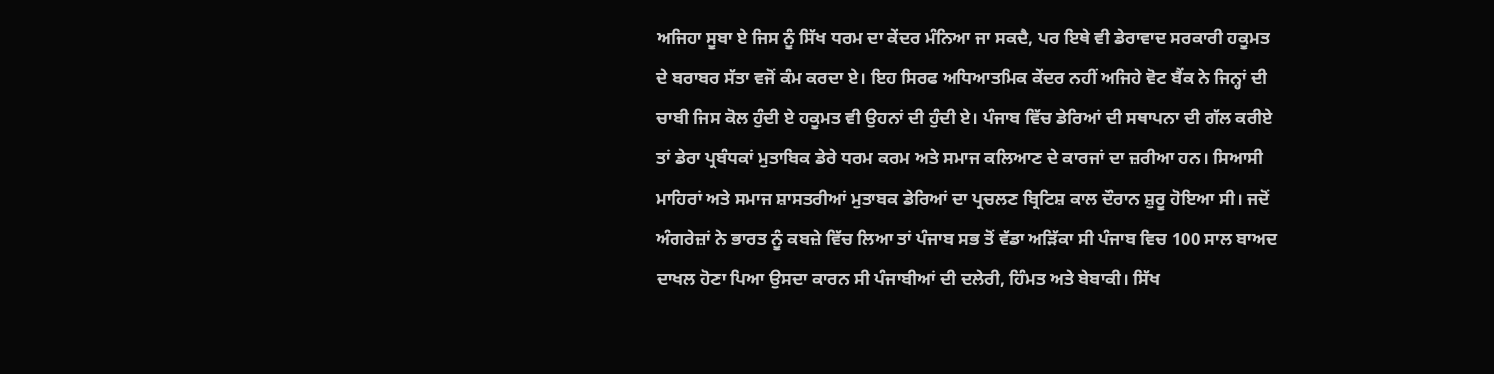ਅਜਿਹਾ ਸੂਬਾ ਏ ਜਿਸ ਨੂੰ ਸਿੱਖ ਧਰਮ ਦਾ ਕੇਂਦਰ ਮੰਨਿਆ ਜਾ ਸਕਦੈ, ਪਰ ਇਥੇ ਵੀ ਡੇਰਾਵਾਦ ਸਰਕਾਰੀ ਹਕੂਮਤ ਦੇ ਬਰਾਬਰ ਸੱਤਾ ਵਜੋਂ ਕੰਮ ਕਰਦਾ ਏ। ਇਹ ਸਿਰਫ ਅਧਿਆਤਮਿਕ ਕੇਂਦਰ ਨਹੀਂ ਅਜਿਹੇ ਵੋਟ ਬੈਂਕ ਨੇ ਜਿਨ੍ਹਾਂ ਦੀ ਚਾਬੀ ਜਿਸ ਕੋਲ ਹੁੰਦੀ ਏ ਹਕੂਮਤ ਵੀ ਉਹਨਾਂ ਦੀ ਹੁੰਦੀ ਏ। ਪੰਜਾਬ ਵਿੱਚ ਡੇਰਿਆਂ ਦੀ ਸਥਾਪਨਾ ਦੀ ਗੱਲ ਕਰੀਏ ਤਾਂ ਡੇਰਾ ਪ੍ਰਬੰਧਕਾਂ ਮੁਤਾਬਿਕ ਡੇਰੇ ਧਰਮ ਕਰਮ ਅਤੇ ਸਮਾਜ ਕਲਿਆਣ ਦੇ ਕਾਰਜਾਂ ਦਾ ਜ਼ਰੀਆ ਹਨ। ਸਿਆਸੀ ਮਾਹਿਰਾਂ ਅਤੇ ਸਮਾਜ ਸ਼ਾਸਤਰੀਆਂ ਮੁਤਾਬਕ ਡੇਰਿਆਂ ਦਾ ਪ੍ਰਚਲਣ ਬ੍ਰਿਟਿਸ਼ ਕਾਲ ਦੌਰਾਨ ਸ਼ੁਰੂ ਹੋਇਆ ਸੀ। ਜਦੋਂ ਅੰਗਰੇਜ਼ਾਂ ਨੇ ਭਾਰਤ ਨੂੰ ਕਬਜ਼ੇ ਵਿੱਚ ਲਿਆ ਤਾਂ ਪੰਜਾਬ ਸਭ ਤੋਂ ਵੱਡਾ ਅੜਿੱਕਾ ਸੀ ਪੰਜਾਬ ਵਿਚ 100 ਸਾਲ ਬਾਅਦ ਦਾਖਲ ਹੋਣਾ ਪਿਆ ਉਸਦਾ ਕਾਰਨ ਸੀ ਪੰਜਾਬੀਆਂ ਦੀ ਦਲੇਰੀ, ਹਿੰਮਤ ਅਤੇ ਬੇਬਾਕੀ। ਸਿੱਖ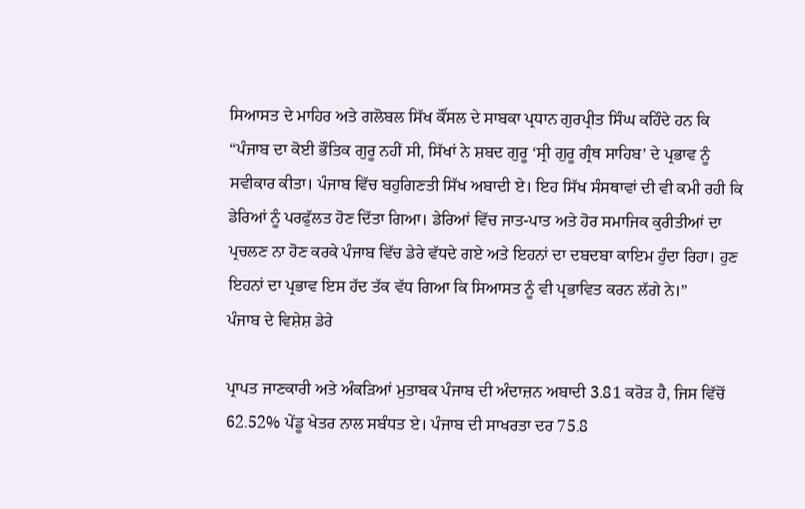ਸਿਆਸਤ ਦੇ ਮਾਹਿਰ ਅਤੇ ਗਲੋਬਲ ਸਿੱਖ ਕੌਂਸਲ ਦੇ ਸਾਬਕਾ ਪ੍ਰਧਾਨ ਗੁਰਪ੍ਰੀਤ ਸਿੰਘ ਕਹਿੰਦੇ ਹਨ ਕਿ “ਪੰਜਾਬ ਦਾ ਕੋਈ ਭੌਤਿਕ ਗੁਰੂ ਨਹੀਂ ਸੀ, ਸਿੱਖਾਂ ਨੇ ਸ਼ਬਦ ਗੁਰੂ ‘ਸ੍ਰੀ ਗੁਰੂ ਗ੍ਰੰਥ ਸਾਹਿਬ’ ਦੇ ਪ੍ਰਭਾਵ ਨੂੰ ਸਵੀਕਾਰ ਕੀਤਾ। ਪੰਜਾਬ ਵਿੱਚ ਬਹੁਗਿਣਤੀ ਸਿੱਖ ਅਬਾਦੀ ਏ। ਇਹ ਸਿੱਖ ਸੰਸਥਾਵਾਂ ਦੀ ਵੀ ਕਮੀ ਰਹੀ ਕਿ ਡੇਰਿਆਂ ਨੂੰ ਪਰਫੁੱਲਤ ਹੋਣ ਦਿੱਤਾ ਗਿਆ। ਡੇਰਿਆਂ ਵਿੱਚ ਜਾਤ-ਪਾਤ ਅਤੇ ਹੋਰ ਸਮਾਜਿਕ ਕੁਰੀਤੀਆਂ ਦਾ ਪ੍ਰਚਲਣ ਨਾ ਹੋਣ ਕਰਕੇ ਪੰਜਾਬ ਵਿੱਚ ਡੇਰੇ ਵੱਧਦੇ ਗਏ ਅਤੇ ਇਹਨਾਂ ਦਾ ਦਬਦਬਾ ਕਾਇਮ ਹੁੰਦਾ ਰਿਹਾ। ਹੁਣ ਇਹਨਾਂ ਦਾ ਪ੍ਰਭਾਵ ਇਸ ਹੱਦ ਤੱਕ ਵੱਧ ਗਿਆ ਕਿ ਸਿਆਸਤ ਨੂੰ ਵੀ ਪ੍ਰਭਾਵਿਤ ਕਰਨ ਲੱਗੇ ਨੇ।”
ਪੰਜਾਬ ਦੇ ਵਿਸ਼ੇਸ਼ ਡੇਰੇ

ਪ੍ਰਾਪਤ ਜਾਣਕਾਰੀ ਅਤੇ ਅੰਕੜਿਆਂ ਮੁਤਾਬਕ ਪੰਜਾਬ ਦੀ ਅੰਦਾਜ਼ਨ ਅਬਾਦੀ 3.81 ਕਰੋੜ ਹੈ, ਜਿਸ ਵਿੱਚੋਂ 62.52% ਪੇਂਡੂ ਖੇਤਰ ਨਾਲ ਸਬੰਧਤ ਏ। ਪੰਜਾਬ ਦੀ ਸਾਖਰਤਾ ਦਰ 75.8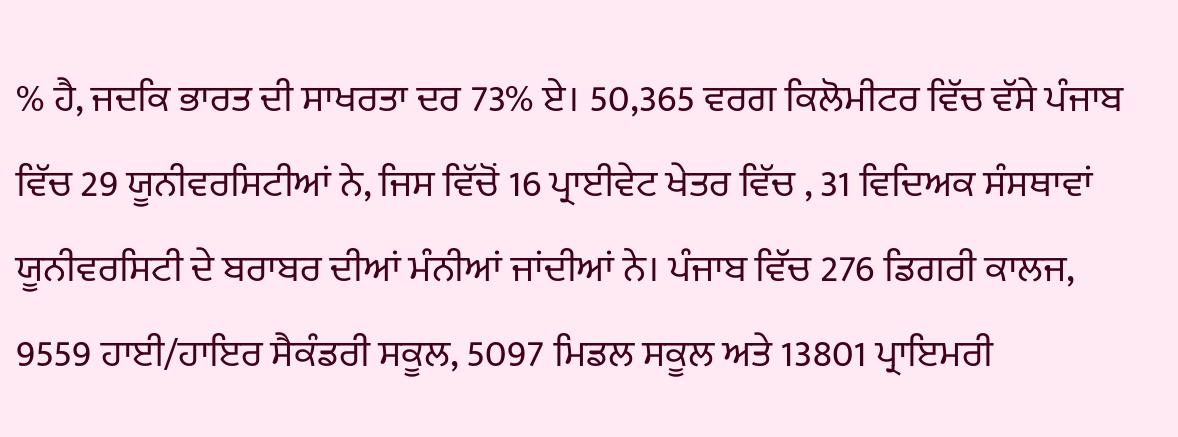% ਹੈ, ਜਦਕਿ ਭਾਰਤ ਦੀ ਸਾਖਰਤਾ ਦਰ 73% ਏ। 50,365 ਵਰਗ ਕਿਲੋਮੀਟਰ ਵਿੱਚ ਵੱਸੇ ਪੰਜਾਬ ਵਿੱਚ 29 ਯੂਨੀਵਰਸਿਟੀਆਂ ਨੇ, ਜਿਸ ਵਿੱਚੋਂ 16 ਪ੍ਰਾਈਵੇਟ ਖੇਤਰ ਵਿੱਚ , 31 ਵਿਦਿਅਕ ਸੰਸਥਾਵਾਂ ਯੂਨੀਵਰਸਿਟੀ ਦੇ ਬਰਾਬਰ ਦੀਆਂ ਮੰਨੀਆਂ ਜਾਂਦੀਆਂ ਨੇ। ਪੰਜਾਬ ਵਿੱਚ 276 ਡਿਗਰੀ ਕਾਲਜ, 9559 ਹਾਈ/ਹਾਇਰ ਸੈਕੰਡਰੀ ਸਕੂਲ, 5097 ਮਿਡਲ ਸਕੂਲ ਅਤੇ 13801 ਪ੍ਰਾਇਮਰੀ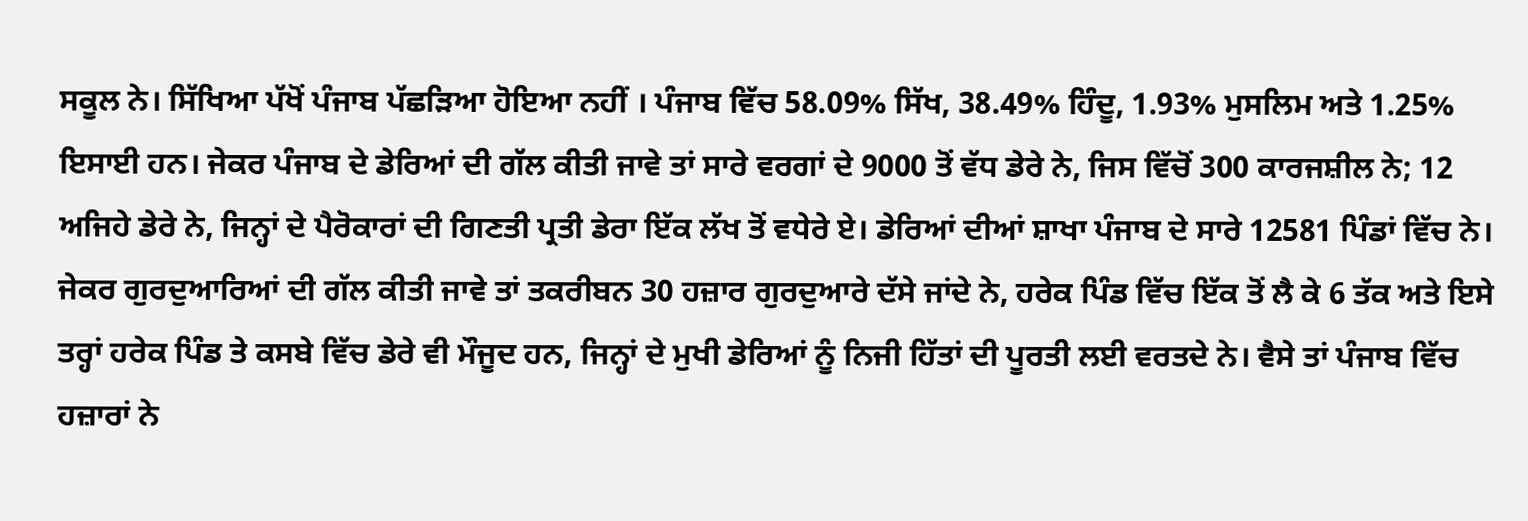ਸਕੂਲ ਨੇ। ਸਿੱਖਿਆ ਪੱਖੋਂ ਪੰਜਾਬ ਪੱਛੜਿਆ ਹੋਇਆ ਨਹੀਂ । ਪੰਜਾਬ ਵਿੱਚ 58.09% ਸਿੱਖ, 38.49% ਹਿੰਦੂ, 1.93% ਮੁਸਲਿਮ ਅਤੇ 1.25% ਇਸਾਈ ਹਨ। ਜੇਕਰ ਪੰਜਾਬ ਦੇ ਡੇਰਿਆਂ ਦੀ ਗੱਲ ਕੀਤੀ ਜਾਵੇ ਤਾਂ ਸਾਰੇ ਵਰਗਾਂ ਦੇ 9000 ਤੋਂ ਵੱਧ ਡੇਰੇ ਨੇ, ਜਿਸ ਵਿੱਚੋਂ 300 ਕਾਰਜਸ਼ੀਲ ਨੇ; 12 ਅਜਿਹੇ ਡੇਰੇ ਨੇ, ਜਿਨ੍ਹਾਂ ਦੇ ਪੈਰੋਕਾਰਾਂ ਦੀ ਗਿਣਤੀ ਪ੍ਰਤੀ ਡੇਰਾ ਇੱਕ ਲੱਖ ਤੋਂ ਵਧੇਰੇ ਏ। ਡੇਰਿਆਂ ਦੀਆਂ ਸ਼ਾਖਾ ਪੰਜਾਬ ਦੇ ਸਾਰੇ 12581 ਪਿੰਡਾਂ ਵਿੱਚ ਨੇ। ਜੇਕਰ ਗੁਰਦੁਆਰਿਆਂ ਦੀ ਗੱਲ ਕੀਤੀ ਜਾਵੇ ਤਾਂ ਤਕਰੀਬਨ 30 ਹਜ਼ਾਰ ਗੁਰਦੁਆਰੇ ਦੱਸੇ ਜਾਂਦੇ ਨੇ, ਹਰੇਕ ਪਿੰਡ ਵਿੱਚ ਇੱਕ ਤੋਂ ਲੈ ਕੇ 6 ਤੱਕ ਅਤੇ ਇਸੇ ਤਰ੍ਹਾਂ ਹਰੇਕ ਪਿੰਡ ਤੇ ਕਸਬੇ ਵਿੱਚ ਡੇਰੇ ਵੀ ਮੌਜੂਦ ਹਨ, ਜਿਨ੍ਹਾਂ ਦੇ ਮੁਖੀ ਡੇਰਿਆਂ ਨੂੰ ਨਿਜੀ ਹਿੱਤਾਂ ਦੀ ਪੂਰਤੀ ਲਈ ਵਰਤਦੇ ਨੇ। ਵੈਸੇ ਤਾਂ ਪੰਜਾਬ ਵਿੱਚ ਹਜ਼ਾਰਾਂ ਨੇ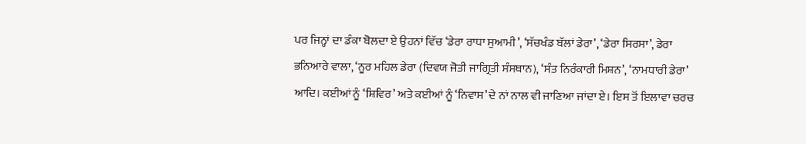ਪਰ ਜਿਨ੍ਹਾਂ ਦਾ ਡੰਕਾ ਬੋਲਦਾ ਏ ਉਹਨਾਂ ਵਿੱਚ ‘ਡੇਰਾ ਰਾਧਾ ਸੁਆਮੀ’, ‘ਸੱਚਖੰਡ ਬੱਲਾਂ ਡੇਰਾ’, ‘ਡੇਰਾ ਸਿਰਸਾ’, ਡੇਰਾ ਭਨਿਆਰੇ ਵਾਲਾ, ‘ਨੂਰ ਮਹਿਲ ਡੇਰਾ (ਦਿਵਯ ਜੋਤੀ ਜਾਗ੍ਰਿਤੀ ਸੰਸਥਾਨ), ‘ਸੰਤ ਨਿਰੰਕਾਰੀ ਮਿਸ਼ਨ’, ‘ਨਾਮਧਾਰੀ ਡੇਰਾ’ ਆਦਿ। ਕਈਆਂ ਨੂੰ ‘ਸ਼ਿਵਿਰ’ ਅਤੇ ਕਈਆਂ ਨੂੰ ‘ਨਿਵਾਸ’ ਦੇ ਨਾਂ ਨਾਲ ਵੀ ਜਾਣਿਆ ਜਾਂਦਾ ਏ। ਇਸ ਤੋਂ ਇਲਾਵਾ ਚਰਚ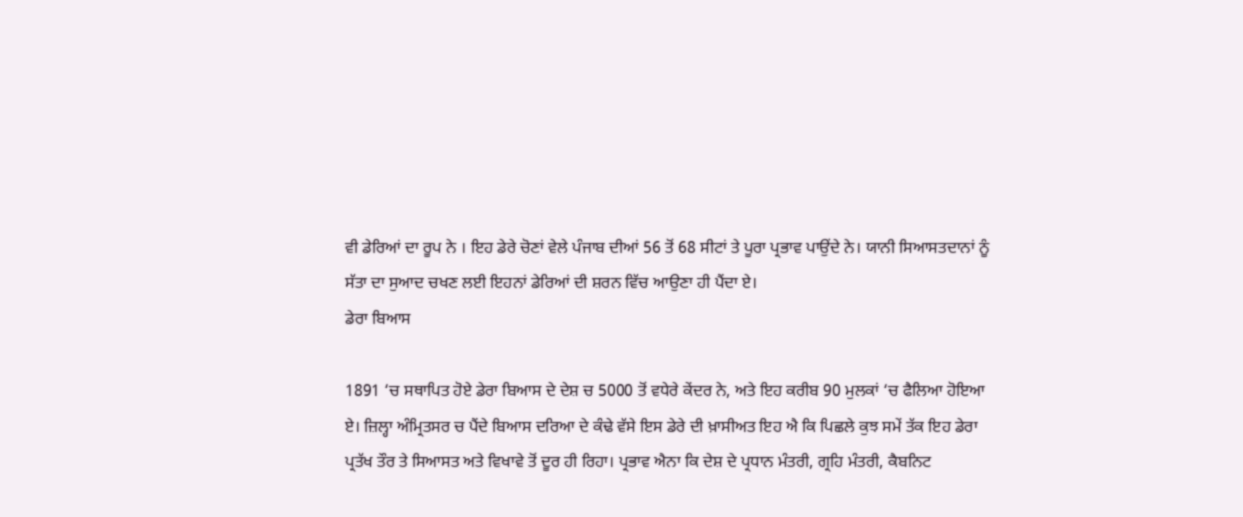ਵੀ ਡੇਰਿਆਂ ਦਾ ਰੂਪ ਨੇ । ਇਹ ਡੇਰੇ ਚੋਣਾਂ ਵੇਲੇ ਪੰਜਾਬ ਦੀਆਂ 56 ਤੋਂ 68 ਸੀਟਾਂ ਤੇ ਪੂਰਾ ਪ੍ਰਭਾਵ ਪਾਉਂਦੇ ਨੇ। ਯਾਨੀ ਸਿਆਸਤਦਾਨਾਂ ਨੂੰ ਸੱਤਾ ਦਾ ਸੁਆਦ ਚਖਣ ਲਈ ਇਹਨਾਂ ਡੇਰਿਆਂ ਦੀ ਸ਼ਰਨ ਵਿੱਚ ਆਉਣਾ ਹੀ ਪੈਂਦਾ ਏ।
ਡੇਰਾ ਬਿਆਸ

1891 ‘ਚ ਸਥਾਪਿਤ ਹੋਏ ਡੇਰਾ ਬਿਆਸ ਦੇ ਦੇਸ਼ ਚ 5000 ਤੋਂ ਵਧੇਰੇ ਕੇਂਦਰ ਨੇ, ਅਤੇ ਇਹ ਕਰੀਬ 90 ਮੁਲਕਾਂ ‘ਚ ਫੈਲਿਆ ਹੋਇਆ ਏ। ਜ਼ਿਲ੍ਹਾ ਅੰਮ੍ਰਿਤਸਰ ਚ ਪੈਂਦੇ ਬਿਆਸ ਦਰਿਆ ਦੇ ਕੰਢੇ ਵੱਸੇ ਇਸ ਡੇਰੇ ਦੀ ਖ਼ਾਸੀਅਤ ਇਹ ਐ ਕਿ ਪਿਛਲੇ ਕੁਝ ਸਮੇਂ ਤੱਕ ਇਹ ਡੇਰਾ ਪ੍ਰਤੱਖ ਤੌਰ ਤੇ ਸਿਆਸਤ ਅਤੇ ਵਿਖਾਵੇ ਤੋਂ ਦੂਰ ਹੀ ਰਿਹਾ। ਪ੍ਰਭਾਵ ਐਨਾ ਕਿ ਦੇਸ਼ ਦੇ ਪ੍ਰਧਾਨ ਮੰਤਰੀ, ਗ੍ਰਹਿ ਮੰਤਰੀ, ਕੈਬਨਿਟ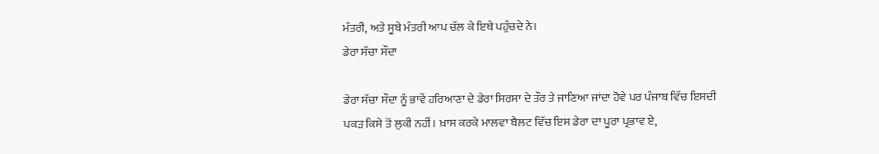ਮੰਤਰੀ, ਅਤੇ ਸੂਬੇ ਮੰਤਰੀ ਆਪ ਚੱਲ ਕੇ ਇਥੇ ਪਹੁੰਚਦੇ ਨੇ।
ਡੇਰਾ ਸੱਚਾ ਸੌਦਾ

ਡੇਰਾ ਸੱਚਾ ਸੌਦਾ ਨੂੰ ਭਾਵੇਂ ਹਰਿਆਣਾ ਦੇ ਡੇਰਾ ਸਿਰਸਾ ਦੇ ਤੌਰ ਤੇ ਜਾਣਿਆ ਜਾਂਦਾ ਹੋਵੇ ਪਰ ਪੰਜਾਬ ਵਿੱਚ ਇਸਦੀ ਪਕੜ ਕਿਸੇ ਤੋਂ ਲੁਕੀ ਨਹੀਂ। ਖ਼ਾਸ ਕਰਕੇ ਮਾਲਵਾ ਬੈਲਟ ਵਿੱਚ ਇਸ ਡੇਰਾ ਦਾ ਪੂਰਾ ਪ੍ਰਭਾਵ ਏ,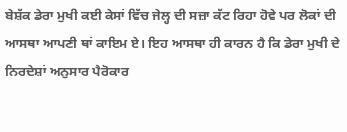ਬੇਸ਼ੱਕ ਡੇਰਾ ਮੁਖੀ ਕਈ ਕੇਸਾਂ ਵਿੱਚ ਜੇਲ੍ਹ ਦੀ ਸਜ਼ਾ ਕੱਟ ਰਿਹਾ ਹੋਵੇ ਪਰ ਲੋਕਾਂ ਦੀ ਆਸਥਾ ਆਪਣੀ ਥਾਂ ਕਾਇਮ ਏ। ਇਹ ਆਸਥਾ ਹੀ ਕਾਰਨ ਹੈ ਕਿ ਡੇਰਾ ਮੁਖੀ ਦੇ ਨਿਰਦੇਸ਼ਾਂ ਅਨੁਸਾਰ ਪੈਰੋਕਾਰ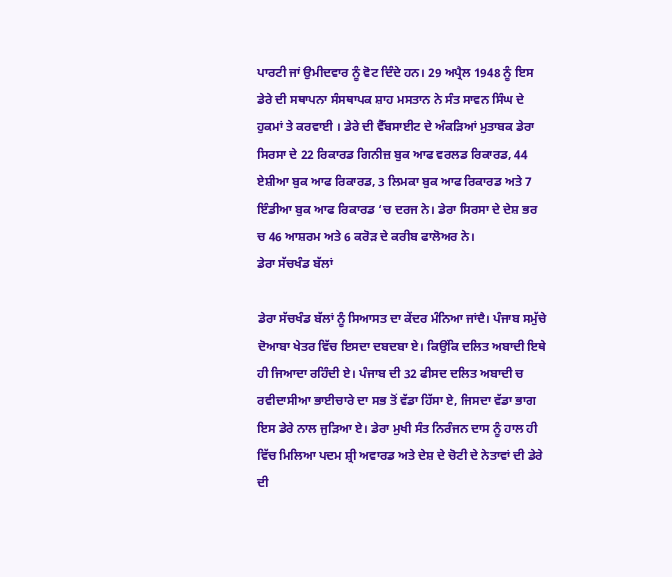ਪਾਰਟੀ ਜਾਂ ਉਮੀਦਵਾਰ ਨੂੰ ਵੋਟ ਦਿੰਦੇ ਹਨ। 29 ਅਪ੍ਰੈਲ 1948 ਨੂੰ ਇਸ ਡੇਰੇ ਦੀ ਸਥਾਪਨਾ ਸੰਸਥਾਪਕ ਸ਼ਾਹ ਮਸਤਾਨ ਨੇ ਸੰਤ ਸਾਵਨ ਸਿੰਘ ਦੇ ਹੁਕਮਾਂ ਤੇ ਕਰਵਾਈ । ਡੇਰੇ ਦੀ ਵੈੱਬਸਾਈਟ ਦੇ ਅੰਕੜਿਆਂ ਮੁਤਾਬਕ ਡੇਰਾ ਸਿਰਸਾ ਦੇ 22 ਰਿਕਾਰਡ ਗਿਨੀਜ਼ ਬੁਕ ਆਫ ਵਰਲਡ ਰਿਕਾਰਡ, 44 ਏਸ਼ੀਆ ਬੁਕ ਆਫ ਰਿਕਾਰਡ, 3 ਲਿਮਕਾ ਬੁਕ ਆਫ ਰਿਕਾਰਡ ਅਤੇ 7 ਇੰਡੀਆ ਬੁਕ ਆਫ ਰਿਕਾਰਡ ‘ਚ ਦਰਜ ਨੇ। ਡੇਰਾ ਸਿਰਸਾ ਦੇ ਦੇਸ਼ ਭਰ ਚ 46 ਆਸ਼ਰਮ ਅਤੇ 6 ਕਰੋੜ ਦੇ ਕਰੀਬ ਫਾਲੋਅਰ ਨੇ।
ਡੇਰਾ ਸੱਚਖੰਡ ਬੱਲਾਂ

ਡੇਰਾ ਸੱਚਖੰਡ ਬੱਲਾਂ ਨੂੰ ਸਿਆਸਤ ਦਾ ਕੇਂਦਰ ਮੰਨਿਆ ਜਾਂਦੈ। ਪੰਜਾਬ ਸਮੁੱਚੇ ਦੋਆਬਾ ਖੇਤਰ ਵਿੱਚ ਇਸਦਾ ਦਬਦਬਾ ਏ। ਕਿਉਂਕਿ ਦਲਿਤ ਅਬਾਦੀ ਇਥੇ ਹੀ ਜਿਆਦਾ ਰਹਿੰਦੀ ਏ। ਪੰਜਾਬ ਦੀ 32 ਫੀਸਦ ਦਲਿਤ ਅਬਾਦੀ ਚ ਰਵੀਦਾਸੀਆ ਭਾਈਚਾਰੇ ਦਾ ਸਭ ਤੋਂ ਵੱਡਾ ਹਿੱਸਾ ਏ, ਜਿਸਦਾ ਵੱਡਾ ਭਾਗ ਇਸ ਡੇਰੇ ਨਾਲ ਜੁੜਿਆ ਏ। ਡੇਰਾ ਮੁਖੀ ਸੰਤ ਨਿਰੰਜਨ ਦਾਸ ਨੂੰ ਹਾਲ ਹੀ ਵਿੱਚ ਮਿਲਿਆ ਪਦਮ ਸ਼੍ਰੀ ਅਵਾਰਡ ਅਤੇ ਦੇਸ਼ ਦੇ ਚੋਟੀ ਦੇ ਨੇਤਾਵਾਂ ਦੀ ਡੇਰੇ ਦੀ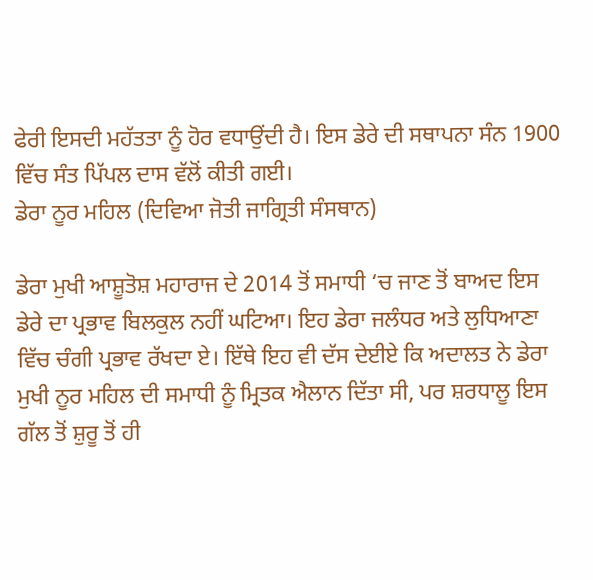ਫੇਰੀ ਇਸਦੀ ਮਹੱਤਤਾ ਨੂੰ ਹੋਰ ਵਧਾਉਂਦੀ ਹੈ। ਇਸ ਡੇਰੇ ਦੀ ਸਥਾਪਨਾ ਸੰਨ 1900 ਵਿੱਚ ਸੰਤ ਪਿੱਪਲ ਦਾਸ ਵੱਲੋਂ ਕੀਤੀ ਗਈ।
ਡੇਰਾ ਨੂਰ ਮਹਿਲ (ਦਿਵਿਆ ਜੋਤੀ ਜਾਗ੍ਰਿਤੀ ਸੰਸਥਾਨ)

ਡੇਰਾ ਮੁਖੀ ਆਸ਼ੂਤੋਸ਼ ਮਹਾਰਾਜ ਦੇ 2014 ਤੋਂ ਸਮਾਧੀ ‘ਚ ਜਾਣ ਤੋਂ ਬਾਅਦ ਇਸ ਡੇਰੇ ਦਾ ਪ੍ਰਭਾਵ ਬਿਲਕੁਲ ਨਹੀਂ ਘਟਿਆ। ਇਹ ਡੇਰਾ ਜਲੰਧਰ ਅਤੇ ਲੁਧਿਆਣਾ ਵਿੱਚ ਚੰਗੀ ਪ੍ਰਭਾਵ ਰੱਖਦਾ ਏ। ਇੱਥੇ ਇਹ ਵੀ ਦੱਸ ਦੇਈਏ ਕਿ ਅਦਾਲਤ ਨੇ ਡੇਰਾ ਮੁਖੀ ਨੂਰ ਮਹਿਲ ਦੀ ਸਮਾਧੀ ਨੂੰ ਮ੍ਰਿਤਕ ਐਲਾਨ ਦਿੱਤਾ ਸੀ, ਪਰ ਸ਼ਰਧਾਲੂ ਇਸ ਗੱਲ ਤੋਂ ਸ਼ੁਰੂ ਤੋਂ ਹੀ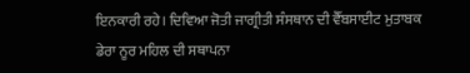ਇਨਕਾਰੀ ਰਹੇ। ਦਿਵਿਆ ਜੋਤੀ ਜਾਗ੍ਰੀਤੀ ਸੰਸਥਾਨ ਦੀ ਵੈੱਬਸਾਈਟ ਮੁਤਾਬਕ ਡੇਰਾ ਨੂਰ ਮਹਿਲ ਦੀ ਸਥਾਪਨਾ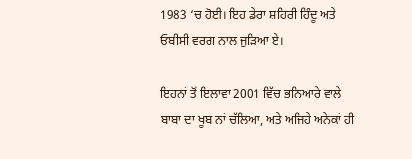1983 ‘ਚ ਹੋਈ। ਇਹ ਡੇਰਾ ਸ਼ਹਿਰੀ ਹਿੰਦੂ ਅਤੇ ਓਬੀਸੀ ਵਰਗ ਨਾਲ ਜੁੜਿਆ ਏ।

ਇਹਨਾਂ ਤੋਂ ਇਲਾਵਾ 2001 ਵਿੱਚ ਭਨਿਆਰੇ ਵਾਲੇ ਬਾਬਾ ਦਾ ਖੂਬ ਨਾਂ ਚੱਲਿਆ, ਅਤੇ ਅਜਿਹੇ ਅਨੇਕਾਂ ਹੀ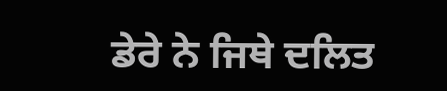ਡੇਰੇ ਨੇ ਜਿਥੇ ਦਲਿਤ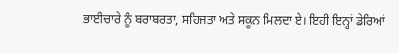ਭਾਈਚਾਰੇ ਨੂੰ ਬਰਾਬਰਤਾ, ਸਹਿਜਤਾ ਅਤੇ ਸਕੂਨ ਮਿਲਦਾ ਏ। ਇਹੀ ਇਨ੍ਹਾਂ ਡੇਰਿਆਂ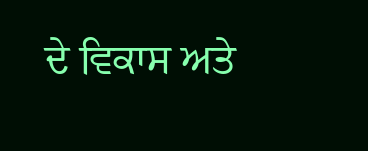ਦੇ ਵਿਕਾਸ ਅਤੇ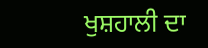ਖੁਸ਼ਹਾਲੀ ਦਾ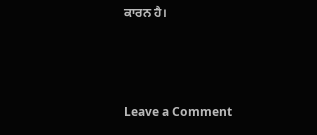ਕਾਰਨ ਹੈ।



Leave a Comment